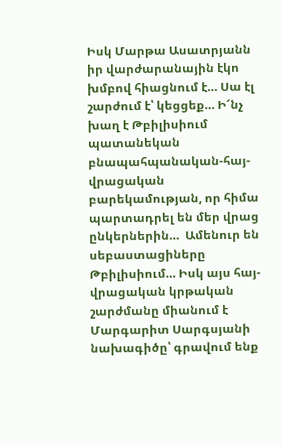Իսկ Մարթա Ասատրյանն իր վարժարանային էկո խմբով հիացնում է… Սա էլ շարժում է՝ կեցցեք… Ի՜նչ խաղ է Թբիլիսիում պատանեկան բնապահպանական-հայ-վրացական բարեկամության, որ հիմա պարտադրել են մեր վրաց ընկերներին…  Ամենուր են սեբաստացիները Թբիլիսիում… Իսկ այս հայ-վրացական կրթական շարժմանը միանում է Մարգարիտ Սարգսյանի նախագիծը՝ գրավում ենք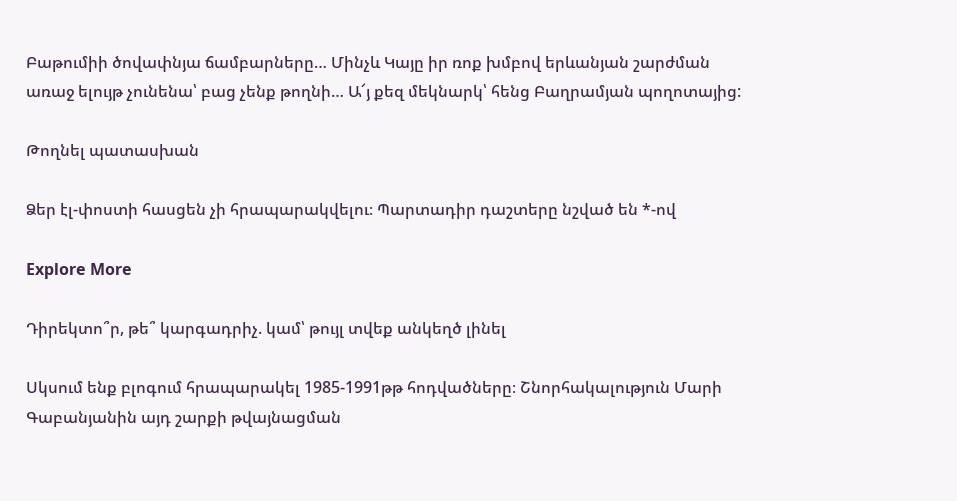Բաթումիի ծովափնյա ճամբարները… Մինչև Կայը իր ռոք խմբով երևանյան շարժման առաջ ելույթ չունենա՝ բաց չենք թողնի… Ա՜յ քեզ մեկնարկ՝ հենց Բաղրամյան պողոտայից:

Թողնել պատասխան

Ձեր էլ-փոստի հասցեն չի հրապարակվելու։ Պարտադիր դաշտերը նշված են *-ով

Explore More

Դիրեկտո՞ր, թե՞ կարգադրիչ. կամ՝ թույլ տվեք անկեղծ լինել

Սկսում ենք բլոգում հրապարակել 1985-1991թթ հոդվածները։ Շնորհակալություն Մարի Գաբանյանին այդ շարքի թվայնացման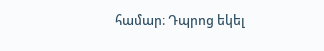համար։ Դպրոց եկել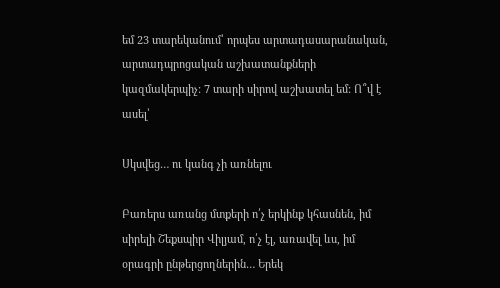եմ 23 տարեկանում՝ որպես արտադասարանական, արտադպրոցական աշխատանքների կազմակերպիչ: 7 տարի սիրով աշխատել եմ: Ո՞վ է ասել՝

Սկսվեց… ու կանգ չի առնելու

Բառերս առանց մտքերի ո՛չ երկինք կհասնեն, իմ սիրելի Շեքսպիր Վիլյամ, ո՛չ էլ, առավել ևս, իմ օրագրի ընթերցողներին… Երեկ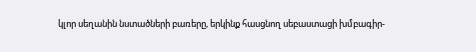կլոր սեղանին նստածների բառերը, երկինք հասցնող սեբաստացի խմբագիր-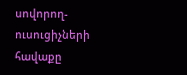սովորող-ուսուցիչների հավաքը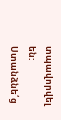տպավորվել են: Ստանձնե՛ց